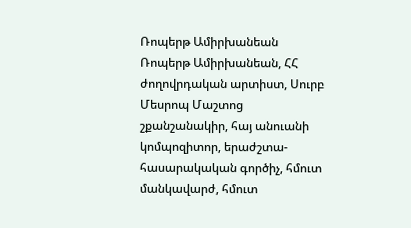Ռոպերթ Ամիրխանեան
Ռոպերթ Ամիրխանեան, ՀՀ ժողովրդական արտիստ, Սուրբ Մեսրոպ Մաշտոց շքանշանակիր, հայ անուանի կոմպոզիտոր, երաժշտա-հասարակական գործիչ, հմուտ մանկավարժ, հմուտ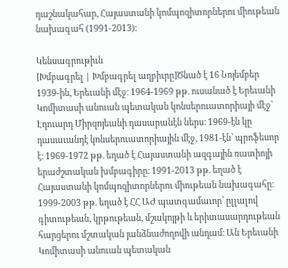դաշնակահար, Հայաստանի կոմպոզիտորներու միութեան նախագահ (1991-2013)։

Կենսագրութիւն
[Խմբագրել | Խմբագրել աղբիւրը]Ծնած է 16 Նոյեմբեր 1939-ին, Երեւանի մէջ։ 1964-1969 թթ. ուսանած է Երեւանի Կոմիտասի անուան պետական կոնսերուատորիայի մէջ՝ Էդուարդ Միրզոյեանի դասարանէն ներս։ 1969-էն կը դասաւանդէ կոնսերուատորիային մէջ, 1981-էն՝ պրոֆեսոր է։ 1969-1972 թթ. եղած է Հայաստանի ազգային ռատիոյի երաժշտական խմբագիրը։ 1991-2013 թթ. եղած է Հայաստանի կոմպոզիտորներու միութեան նախագահը։ 1999-2003 թթ. եղած է ՀՀ ԱԺ պատգամաւոր՝ ըլլալով գիտութեան, կրթութեան, մշակոյթի և երիտասարդութեան հարցերու մշտական յանձնաժողովի անդամ։ Ան Երեւանի Կոմիտասի անուան պետական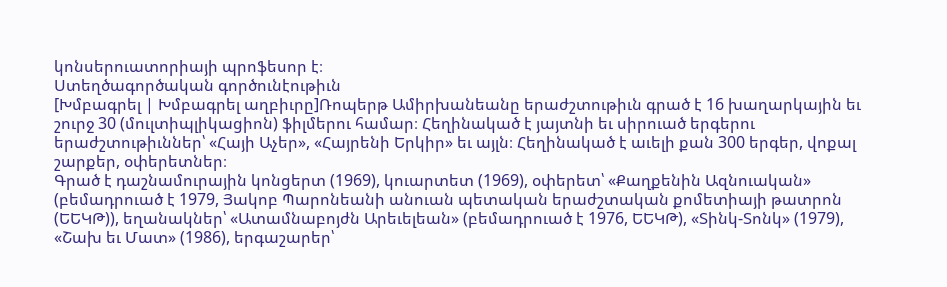կոնսերուատորիայի պրոֆեսոր է։
Ստեղծագործական գործունէութիւն
[Խմբագրել | Խմբագրել աղբիւրը]Ռոպերթ Ամիրխանեանը երաժշտութիւն գրած է 16 խաղարկային եւ շուրջ 30 (մուլտիպլիկացիոն) ֆիլմերու համար։ Հեղինակած է յայտնի եւ սիրուած երգերու երաժշտութիւններ՝ «Հայի Աչեր», «Հայրենի Երկիր» եւ այլն։ Հեղինակած է աւելի քան 300 երգեր, վոքալ շարքեր, օփերետներ։
Գրած է դաշնամուրային կոնցերտ (1969), կուարտետ (1969), օփերետ՝ «Քաղքենին Ազնուական» (բեմադրուած է 1979, Յակոբ Պարոնեանի անուան պետական երաժշտական քոմետիայի թատրոն (ԵԵԿԹ)), եղանակներ՝ «Ատամնաբոյժն Արեւելեան» (բեմադրուած է 1976, ԵԵԿԹ), «Տինկ-Տոնկ» (1979), «Շախ եւ Մատ» (1986), երգաշարեր՝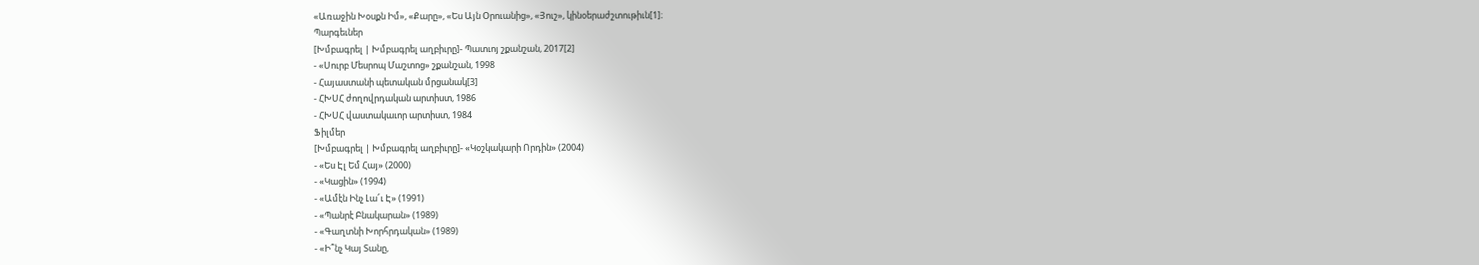«Առաջին Խօսքն Իմ», «Քարը», «Ես Այն Օրուանից», «Յուշ», կինօերաժշտութիւն[1]։
Պարգեւներ
[Խմբագրել | Խմբագրել աղբիւրը]- Պատւոյ շքանշան, 2017[2]
- «Սուրբ Մեսրոպ Մաշտոց» շքանշան, 1998
- Հայաստանի պետական մրցանակ[3]
- ՀԽՍՀ ժողովրդական արտիստ, 1986
- ՀԽՍՀ վաստակաւոր արտիստ, 1984
Ֆիլմեր
[Խմբագրել | Խմբագրել աղբիւրը]- «Կօշկակարի Որդին» (2004)
- «Ես Էլ Եմ Հայ» (2000)
- «Կացին» (1994)
- «Ամէն Ինչ Լա՜ւ Է» (1991)
- «Պանրէ Բնակարան» (1989)
- «Գաղտնի Խորհրդական» (1989)
- «Ի՞նչ Կայ Տանը,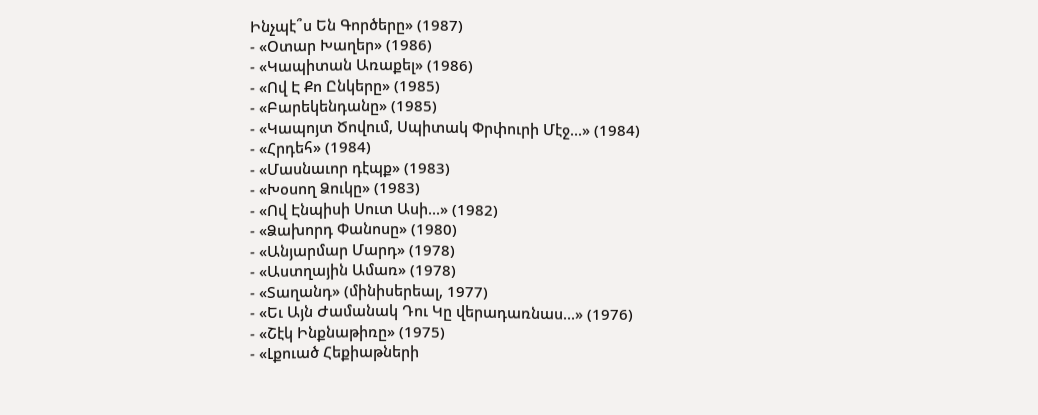Ինչպէ՞ս Են Գործերը» (1987)
- «Օտար Խաղեր» (1986)
- «Կապիտան Առաքել» (1986)
- «Ով Է Քո Ընկերը» (1985)
- «Բարեկենդանը» (1985)
- «Կապոյտ Ծովում, Սպիտակ Փրփուրի Մէջ...» (1984)
- «Հրդեհ» (1984)
- «Մասնաւոր դէպք» (1983)
- «Խօսող Ձուկը» (1983)
- «Ով Էնպիսի Սուտ Ասի...» (1982)
- «Ձախորդ Փանոսը» (1980)
- «Անյարմար Մարդ» (1978)
- «Աստղային Ամառ» (1978)
- «Տաղանդ» (մինիսերեալ, 1977)
- «Եւ Այն Ժամանակ Դու Կը վերադառնաս...» (1976)
- «Շէկ Ինքնաթիռը» (1975)
- «Լքուած Հեքիաթների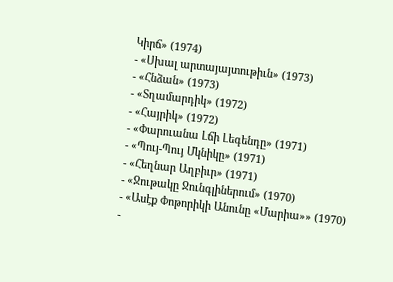Կիրճ» (1974)
- «Սխալ արտայայտութիւն» (1973)
- «Հնձան» (1973)
- «Տղամարդիկ» (1972)
- «Հայրիկ» (1972)
- «Փարուանա Լճի Լեգենդը» (1971)
- «Պույ-Պույ Մկնիկը» (1971)
- «Հեղնար Աղբիւր» (1971)
- «Ջութակը Ջունգլիներում» (1970)
- «Ասէք Փոթորիկի Անունը «Մարիա»» (1970)
-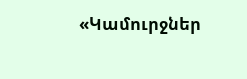«Կամուրջներ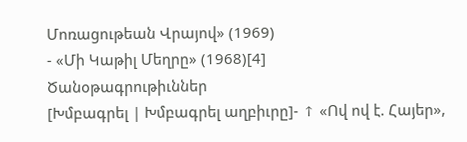Մոռացութեան Վրայով» (1969)
- «Մի Կաթիլ Մեղրը» (1968)[4]
Ծանօթագրութիւններ
[Խմբագրել | Խմբագրել աղբիւրը]- ↑ «Ով ով է. Հայեր»,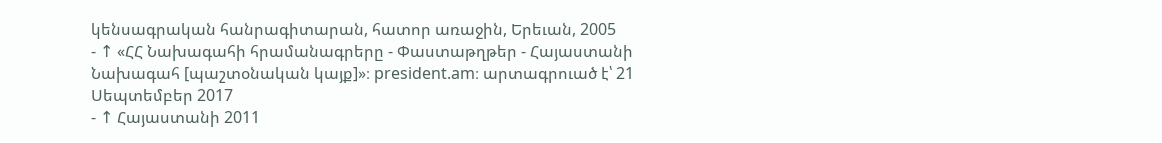կենսագրական հանրագիտարան, հատոր առաջին, Երեւան, 2005
- ↑ «ՀՀ Նախագահի հրամանագրերը - Փաստաթղթեր - Հայաստանի Նախագահ [պաշտօնական կայք]»։ president.am։ արտագրուած է՝ 21 Սեպտեմբեր 2017
- ↑ Հայաստանի 2011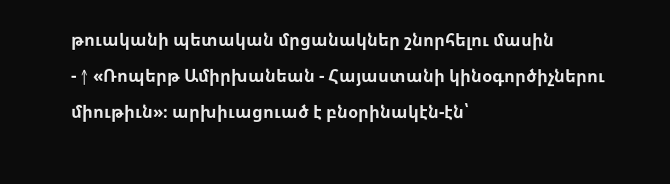թուականի պետական մրցանակներ շնորհելու մասին
- ↑ «Ռոպերթ Ամիրխանեան - Հայաստանի կինօգործիչներու միութիւն»։ արխիւացուած է բնօրինակէն-էն՝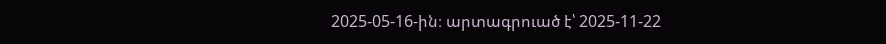2025-05-16-ին։ արտագրուած է՝ 2025-11-22